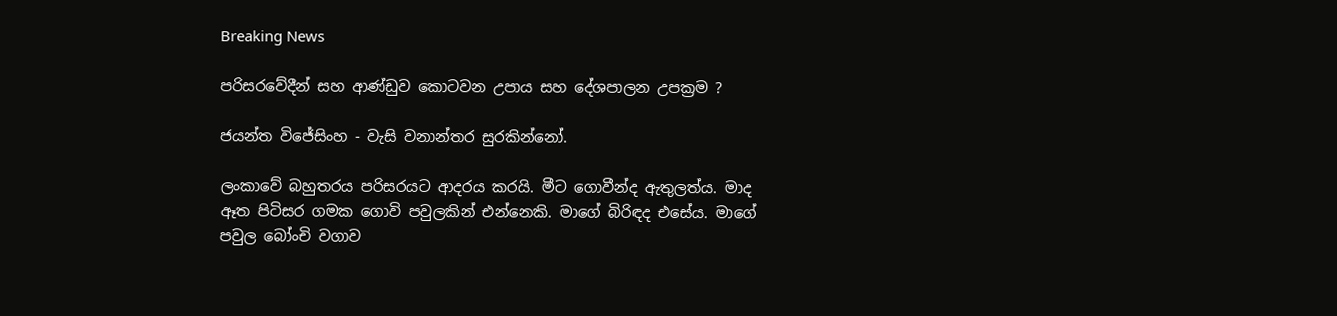Breaking News

පරිසරවේදීන් සහ ආණ්ඩුව කොටවන උපාය සහ දේශපාලන උපක්‍රම ?

ජයන්ත විජේසිංහ - වැසි වනාන්තර සුරකින්නෝ.

ලංකාවේ බහුතරය පරිසරයට ආදරය කරයි. මීට ගොවීන්ද ඇතුලත්ය. මාද ඈත පිටිසර ගමක ගොවි පවුලකින් එන්නෙකි. මාගේ බිරිඳද එසේය. මාගේ පවුල බෝංචි වගාව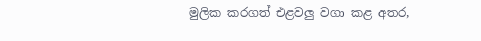මුලික කරගත් එළවලු වගා කළ අතර,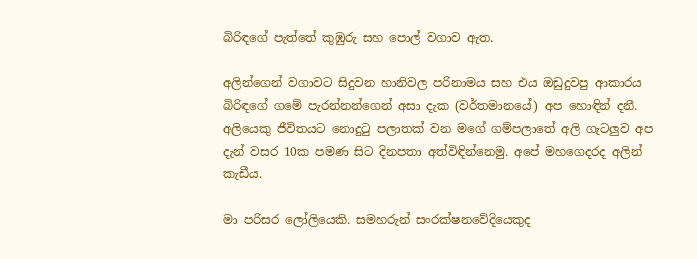බිරිඳගේ පැත්තේ කුඹුරු සහ පොල් වගාව ඇත.

අලින්ගෙන් වගාවට සිදුවන හානිවල පරිනාමය සහ එය ඔඩුදුවපු ආකාරය බිරිඳගේ ගමේ පැරන්නන්ගෙන් අසා දැක (වර්තමානයේ) අප හොඳින් දනී. අලියෙකු ජීවිතයට නොදුටු පලාතක් වන මගේ ගම්පලාතේ අලි ගැටලුව අප දැන් වසර 10ක පමණ සිට දිනපතා අත්විඳින්නෙමු. අපේ මහගෙදරද අලින් කැඩීය.

මා පරිසර ලෝලියෙකි. සමහරුන් සංරක්ෂනවේදියෙකුද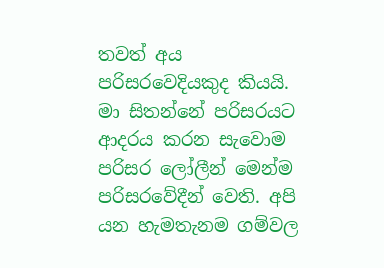තවත් අය පරිසරවෙදියකුද කියයි. මා සිතන්නේ පරිසරයට ආදරය කරන සැවොම පරිසර ලෝලීන් මෙන්ම පරිසරවේදීන් වෙති. අපි යන හැමතැනම ගම්වල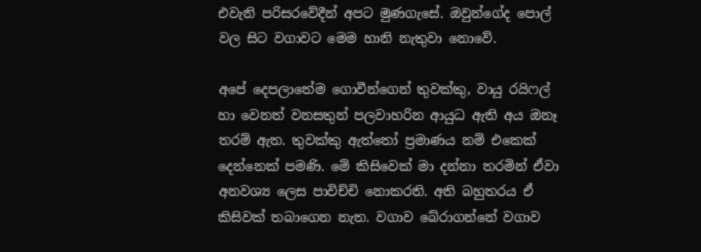එවැනි පරිසරවේදීන් අපට මුණගැසේ. ඔවුන්ගේද පොල් වල සිට වගාවට මෙම හානි නැතුවා නොවේ.

අපේ දෙපලාතේම ගොවීන්ගෙන් තුවක්කු, වායු රයිෆල් හා වෙනත් වනසතුන් පලවාහරින ආයුධ ඇති අය ඔනෑ තරම් ඇත. තුවක්කු ඇත්තෝ ප්‍රමාණය නම් එකෙක් දෙන්නෙක් පමණි. මේ කිසිවෙක් මා දන්නා තරමින් ඒවා අනවශ්‍ය ලෙස පාවිච්චි නොකරති. අති බහුතරය ඒ කිසිවක් තබාගෙන නැත. වගාව බේරාගන්නේ වගාව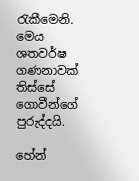රැකීමෙනි. මෙය ශතවර්ෂ ගණනාවක් තිස්සේ ගොවීන්ගේ පුරුද්දයි.

හේන්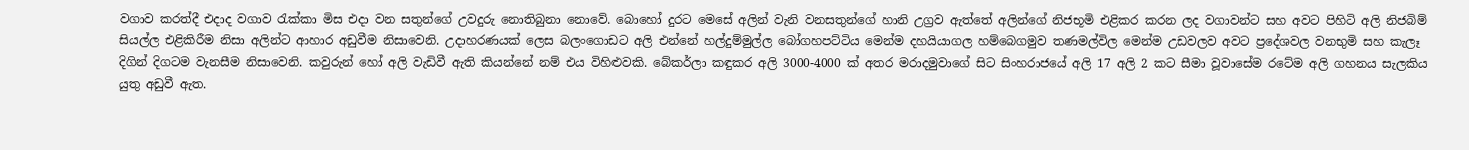වගාව කරත්දී එදාද වගාව රැක්කා මිස එදා වන සතුන්ගේ උවදුරු නොතිබුනා නොවේ. බොහෝ දුරට මෙසේ අලින් වැනි වනසතුන්ගේ හානි උග්‍රව ඇත්තේ අලින්ගේ නිජභූමි එළිකර කරන ලද වගාවන්ට සහ අවට පිහිටි අලි නිජබිම් සියල්ල එළිකිරීම නිසා අලින්ට ආහාර අඩුවීම නිසාවෙනි. උදාහරණයක් ලෙස බලංගොඩට අලි එන්නේ හල්දුම්මුල්ල බෝගහපට්ටිය මෙන්ම දහයියාගල හම්බෙගමුව තණමල්විල මෙන්ම උඩවලව අවට ප්‍රදේශවල වනභුමි සහ කැලෑ දිගින් දිගටම වැනසීම නිසාවෙනි. කවුරුන් හෝ අලි වැඩිවී ඇති කියන්නේ නම් එය විහිළුවකි. බේකර්ලා කඳුකර අලි 3000-4000 ක් අතර මරාදමුවාගේ සිට සිංහරාජයේ අලි 17 අලි 2 කට සීමා වූවාසේම රටේම අලි ගහනය සැලකිය යුතු අඩුවී ඇත.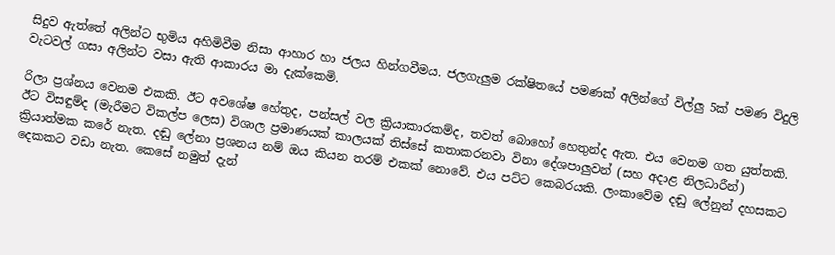සිදුව ඇත්තේ අලින්ට භුමිය අහිමිවීම නිසා ආහාර හා ජලය හින්ගවීමය. ජලගැලුම රක්ෂිතයේ පමණක් අලින්ගේ විල්ලු 5ක් පමණ විදුලි වැටවල් ගසා අලින්ට වසා ඇති ආකාරය මා දැක්කෙමි.

රිලා ප්‍රශ්නය වෙනම එකකි. ඊට අවශේෂ හේතුද, පන්සල් වල ක්‍රියාකාරකම්ද, තවත් බොහෝ හෙතුන්ද ඇත. එය වෙනම ගත යුත්තකි. ඊට විසඳුම්ද (මැරීමට විකල්ප ලෙස) විශාල ප්‍රමාණයක් කාලයක් තිස්සේ කතාකරනවා විනා දේශපාලුවන් (සහ අදාළ නිලධාරීන්) ක්‍රියාත්මක කරේ නැත. දඬු ලේනා ප්‍රශනය නම් ඔය කියන තරම් එකක් නොවේ. එය පට්ට කෙබරයකි. ලංකාවේම දඬු ලේනුන් දහසකට දෙකකට වඩා නැත. කෙසේ නමුත් දැන්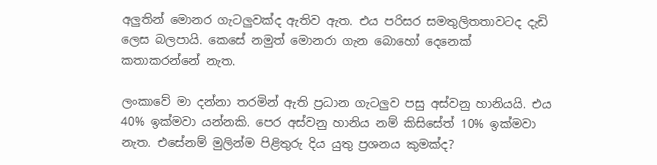අලුතින් මොනර ගැටලුවක්ද ඇතිව ඇත. එය පරිසර සමතුලිතතාවටද දැඩි ලෙස බලපායි. කෙසේ නමුත් මොනරා ගැන බොහෝ දෙනෙක් කතාකරන්නේ නැත.

ලංකාවේ මා දන්නා තරමින් ඇති ප්‍රධාන ගැටලුව පසු අස්වනු හානියයි. එය 40% ඉක්මවා යන්නකි. පෙර අස්වනු හානිය නම් කිසිසේත් 10% ඉක්මවා නැත. එසේනම් මුලින්ම පිළිතුරු දිය යුතු ප්‍රශනය කුමක්ද?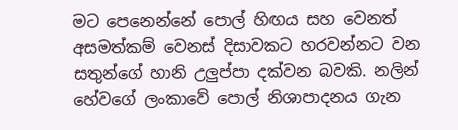මට පෙනෙන්නේ පොල් හිඟය සහ වෙනත් අසමත්කම් වෙනස් දිසාවකට හරවන්නට වන සතුන්ගේ හානි උලුප්පා දක්වන බවකි. නලින් හේවගේ ලංකාවේ පොල් නිශාපාදනය ගැන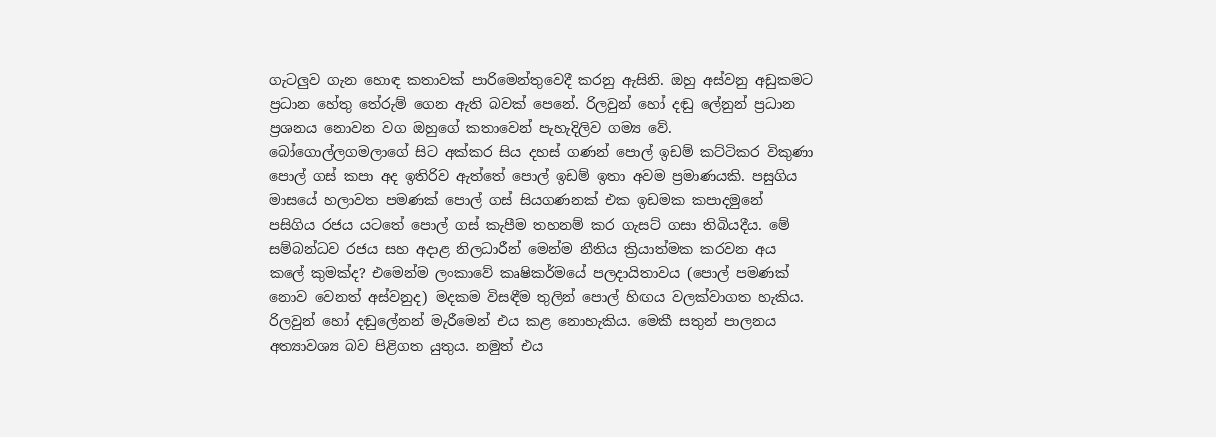ගැටලුව ගැන හොඳ කතාවක් පාරිමෙන්තුවෙදී කරනු ඇසිනි. ඔහු අස්වනු අඩුකමට ප්‍රධාන හේතු තේරුම් ගෙන ඇති බවක් පෙනේ. රිලවුන් හෝ දඬු ලේනුන් ප්‍රධාන ප්‍රශනය නොවන වග ඔහුගේ කතාවෙන් පැහැදිලිව ගම්‍ය වේ. බෝගොල්ලගමලාගේ සිට අක්කර සිය දහස් ගණන් පොල් ඉඩම් කට්ටිකර විකුණා පොල් ගස් කපා අද ඉතිරිව ඇත්තේ පොල් ඉඩම් ඉතා අවම ප්‍රමාණයකි. පසුගිය මාසයේ හලාවත පමණක් පොල් ගස් සියගණනක් එක ඉඩමක කපාදමුනේ පසිගිය රජය යටතේ පොල් ගස් කැපීම තහනම් කර ගැසට් ගසා තිබියදීය. මේ සම්බන්ධව රජය සහ අදාළ නිලධාරීන් මෙන්ම නීතිය ක්‍රියාත්මක කරවන අය කලේ කුමක්ද? එමෙන්ම ලංකාවේ කෘෂිකර්මයේ පලදායිතාවය (පොල් පමණක් නොව වෙනත් අස්වනුද) මදකම විසඳීම තුලින් පොල් හිඟය වලක්වාගත හැකිය. රිලවුන් හෝ දඬුලේනන් මැරීමෙන් එය කළ නොහැකිය. මෙකී සතුන් පාලනය අත්‍යාවශ්‍ය බව පිළිගත යුතුය. නමුත් එය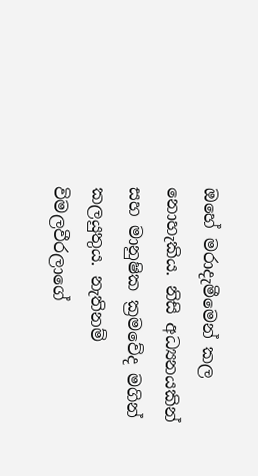ඔහේ මරාදැමීමෙන් කල නොහැකිය. නිසි අධ්‍යනයකින් සහ මානුෂික ක්‍රමවේද මගින් කලයුතුය. නැතිනම් විමලවීරලාගේ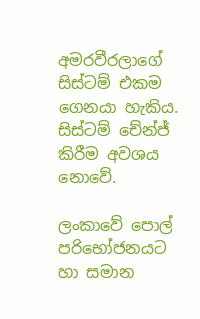අමරවීරලාගේ සිස්ටම් එකම ගෙනයා හැකිය. සිස්ටම් චේන්ජ් කිරීම අවශය නොවේ.

ලංකාවේ පොල් පරිභෝජනයට හා සමාන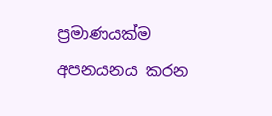ප්‍රමාණයක්ම අපනයනය කරන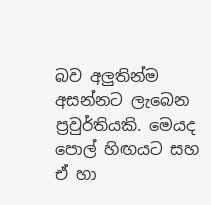බව අලුතින්ම අසන්නට ලැබෙන ප්‍රවුර්තියකි. මෙයද පොල් හිඟයට සහ ඒ හා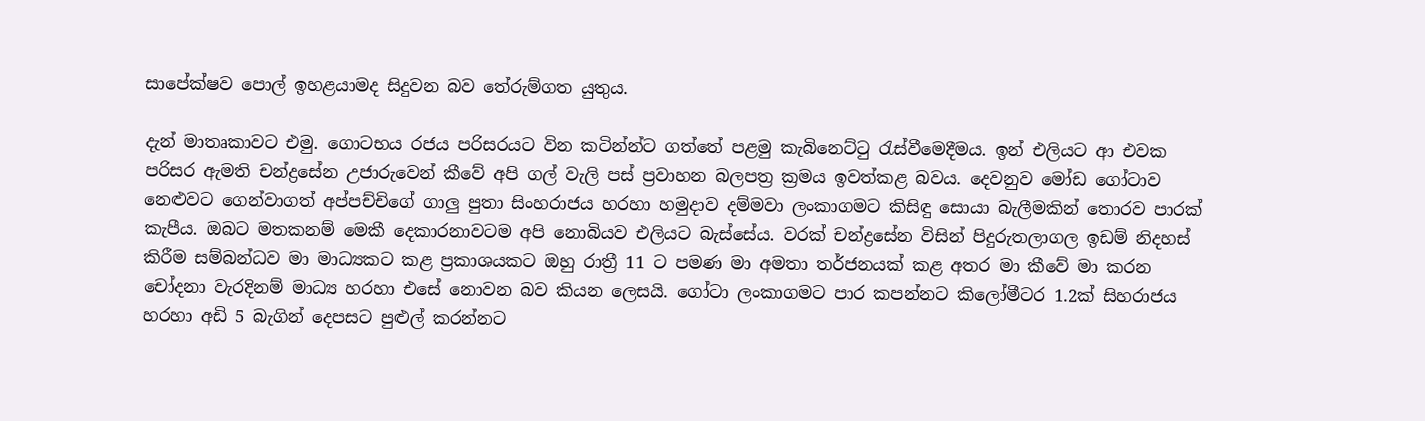සාපේක්ෂව පොල් ඉහළයාමද සිදුවන බව තේරුම්ගත යුතුය.

දැන් මාතෘකාවට එමු. ගොටභය රජය පරිසරයට වින කටින්න්ට ගත්තේ පළමු කැබිනෙට්ටු රැස්වීමෙදීමය. ඉන් එලියට ආ එවක පරිසර ඇමති චන්ද්‍රසේන උජාරුවෙන් කීවේ අපි ගල් වැලි පස් ප්‍රවාහන බලපත්‍ර ක්‍රමය ඉවත්කළ බවය. දෙවනුව මෝඩ ගෝටාව නෙළුවට ගෙන්වාගත් අප්පච්චිගේ ගාලු පුතා සිංහරාජය හරහා හමුදාව දම්මවා ලංකාගමට කිසිඳු සොයා බැලීමකින් තොරව පාරක් කැපීය. ඔබට මතකනම් මෙකී දෙකාරනාවටම අපි නොබියව එලියට බැස්සේය. වරක් චන්ද්‍රසේන විසින් පිදුරුතලාගල ඉඩම් නිදහස් කිරීම සම්බන්ධව මා මාධ්‍යකට කළ ප්‍රකාශයකට ඔහු රාත්‍රී 11 ට පමණ මා අමතා තර්ජනයක් කළ අතර මා කීවේ මා කරන චෝදනා වැරදිනම් මාධ්‍ය හරහා එසේ නොවන බව කියන ලෙසයි. ගෝටා ලංකාගමට පාර කපන්නට කිලෝමීටර 1.2ක් සිහරාජය හරහා අඩි 5 බැගින් දෙපසට පුළුල් කරන්නට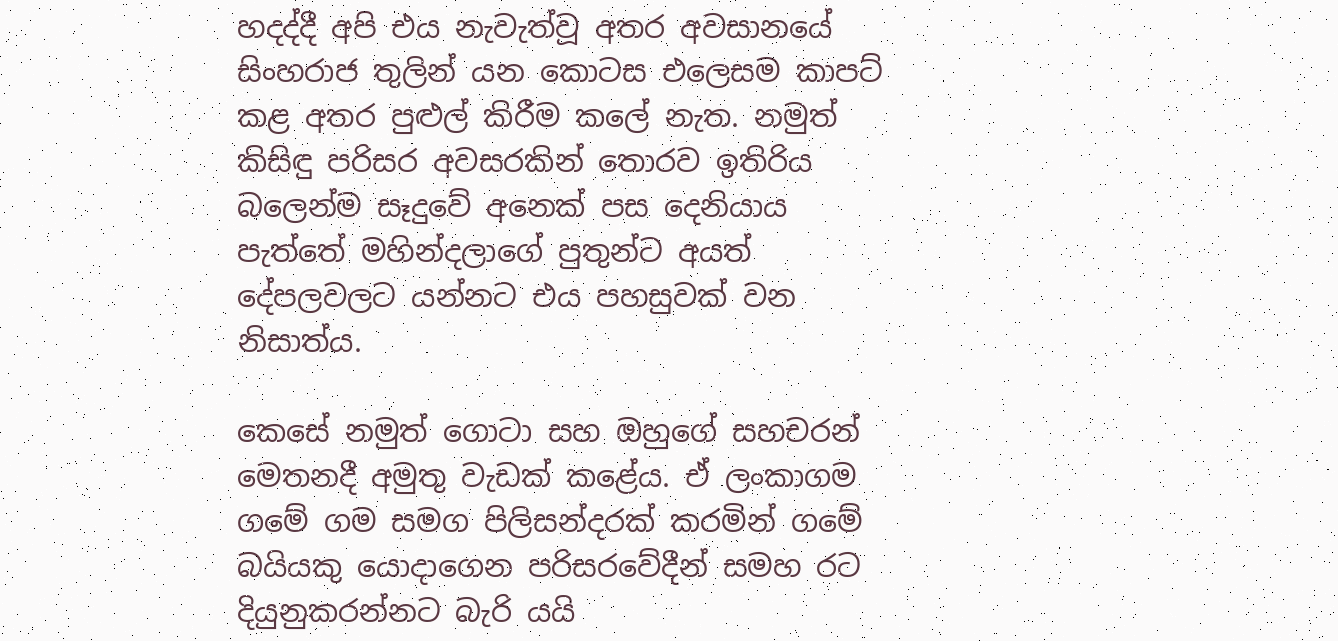හදද්දී අපි එය නැවැත්වූ අතර අවසානයේ සිංහරාජ තුලින් යන කොටස එලෙසම කාපට් කළ අතර පුළුල් කිරීම කලේ නැත. නමුත් කිසිඳු පරිසර අවසරකින් තොරව ඉතිරිය බලෙන්ම සෑදුවේ අනෙක් පස දෙනියාය පැත්තේ මහින්දලාගේ පුතුන්ට අයත් දේපලවලට යන්නට එය පහසුවක් වන නිසාත්ය.

කෙසේ නමුත් ගොටා සහ ඔහුගේ සහචරන් මෙතනදී අමුතු වැඩක් කළේය. ඒ ලංකාගම ගමේ ගම සමග පිලිසන්දරක් කරමින් ගමේ බයියකු යොදාගෙන පරිසරවේදීන් සමහ රට දියුනුකරන්නට බැරි යයි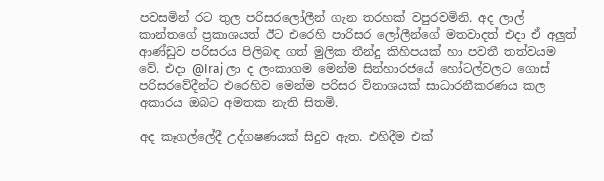පවසමින් රට තුල පරිසරලෝලීන් ගැන තරහක් වපුරවමිනි. අද ලාල් කාන්තගේ ප්‍රකාශයත් ඊට එරෙහි පාරිසර ලෝලීන්ගේ මතවාදත් එදා ඒ අලුත් ආණ්ඩුව පරිසරය පිලිබඳ ගත් මුලික තීන්දු කිහිපයක් හා පවතී තත්වයම වේ. එදා @Iraj ලා ද ලංකාගම මෙන්ම සින්හාරජයේ හෝටල්වලට ගොස් පරිසරවේදීන්ට එරෙහිව මෙන්ම පරිසර විනාශයක් සාධාරනීකරණය කල අකාරය ඔබට අමතක නැති සිතමි.

අද කෑගල්ලේදී උද්ගෂණයක් සිදුව ඇත. එහිදීම එක්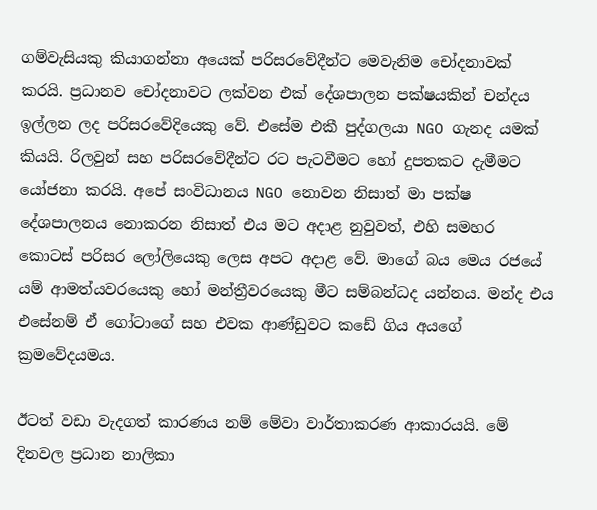ගම්වැසියකු කියාගන්නා අයෙක් පරිසරවේදීන්ට මෙවැනිම චෝදනාවක් කරයි. ප්‍රධානව චෝදනාවට ලක්වන එක් දේශපාලන පක්ෂයකින් චන්දය ඉල්ලන ලද පරිසරවේදියෙකු වේ. එසේම එකී පුද්ගලයා NGO ගැනද යමක් කියයි. රිලවුන් සහ පරිසරවේදීන්ට රට පැටවීමට හෝ දුපතකට දැමීමට යෝජනා කරයි. අපේ සංවිධානය NGO නොවන නිසාත් මා පක්ෂ දේශපාලනය නොකරන නිසාත් එය මට අදාළ නුවුවත්, එහි සමහර කොටස් පරිසර ලෝලියෙකු ලෙස අපට අදාළ වේ. මාගේ බය මෙය රජයේ යම් ආමත්යවරයෙකු හෝ මන්ත්‍රීවරයෙකු මීට සම්බන්ධද යන්නය. මන්ද එය එසේනම් ඒ ගෝටාගේ සහ එවක ආණ්ඩුවට කඩේ ගිය අයගේ ක්‍රමවේදයමය.

ඊටත් වඩා වැදගත් කාරණය නම් මේවා වාර්තාකරණ ආකාරයයි. මේ දිනවල ප්‍රධාන නාලිකා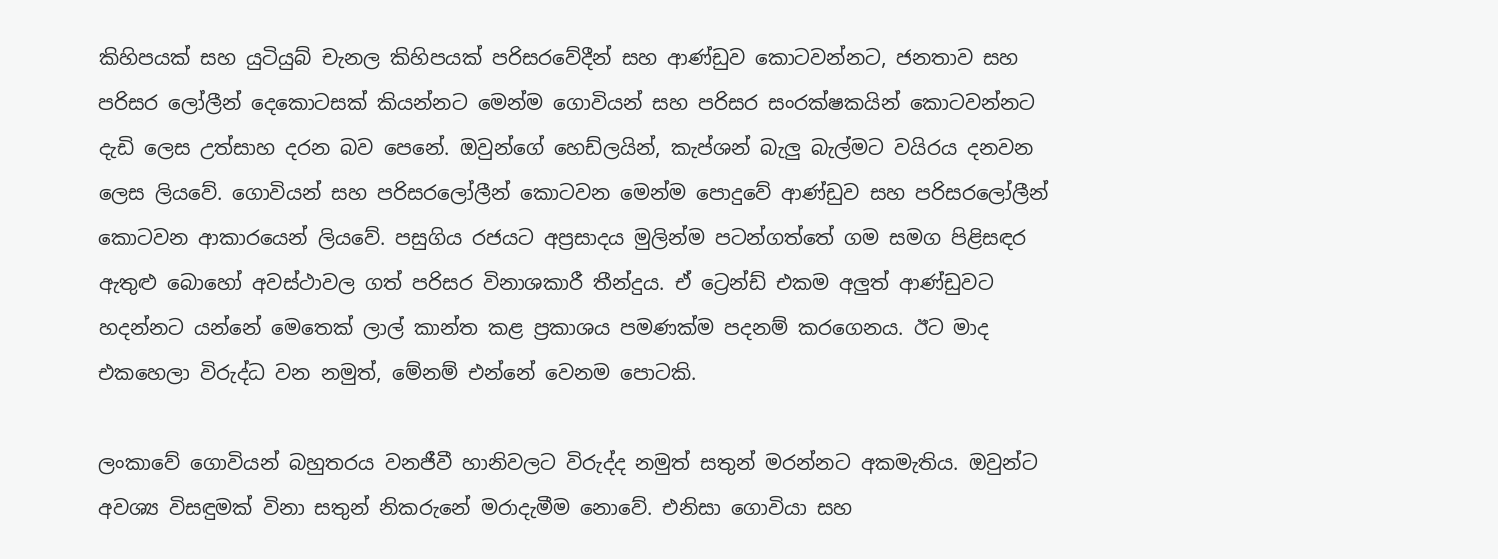කිහිපයක් සහ යුටියුබ් චැනල කිහිපයක් පරිසරවේදීන් සහ ආණ්ඩුව කොටවන්නට, ජනතාව සහ පරිසර ලෝලීන් දෙකොටසක් කියන්නට මෙන්ම ගොවියන් සහ පරිසර සංරක්ෂකයින් කොටවන්නට දැඩි ලෙස උත්සාහ දරන බව පෙනේ. ඔවුන්ගේ හෙඩ්ලයින්, කැප්ශන් බැලු බැල්මට වයිරය දනවන ලෙස ලියවේ. ගොවියන් සහ පරිසරලෝලීන් කොටවන මෙන්ම පොදුවේ ආණ්ඩුව සහ පරිසරලෝලීන් කොටවන ආකාරයෙන් ලියවේ. පසුගිය රජයට අප්‍රසාදය මුලින්ම පටන්ගත්තේ ගම සමග පිළිසඳර ඇතුළු බොහෝ අවස්ථාවල ගත් පරිසර විනාශකාරී තීන්දුය. ඒ ට්‍රෙන්ඩ් එකම අලුත් ආණ්ඩුවට හදන්නට යන්නේ මෙතෙක් ලාල් කාන්ත කළ ප්‍රකාශය පමණක්ම පදනම් කරගෙනය. ඊට මාද එකහෙලා විරුද්ධ වන නමුත්, මේනම් එන්නේ වෙනම පොටකි.

ලංකාවේ ගොවියන් බහුතරය වනජීවී හානිවලට විරුද්ද නමුත් සතුන් මරන්නට අකමැතිය. ඔවුන්ට අවශ්‍ය විසඳුමක් විනා සතුන් නිකරුනේ මරාදැමීම නොවේ. එනිසා ගොවියා සහ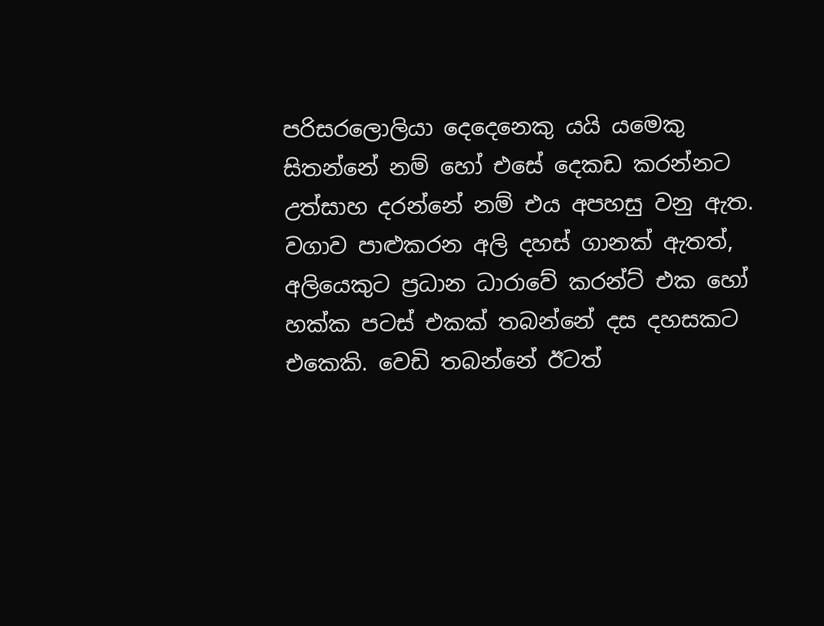පරිසරලොලියා දෙදෙනෙකු යයි යමෙකු සිතන්නේ නම් හෝ එසේ දෙකඩ කරන්නට උත්සාහ දරන්නේ නම් එය අපහසු වනු ඇත. වගාව පාළුකරන අලි දහස් ගානක් ඇතත්, අලියෙකුට ප්‍රධාන ධාරාවේ කරන්ට් එක හෝ හක්ක පටස් එකක් තබන්නේ දස දහසකට එකෙකි. වෙඩි තබන්නේ ඊටත්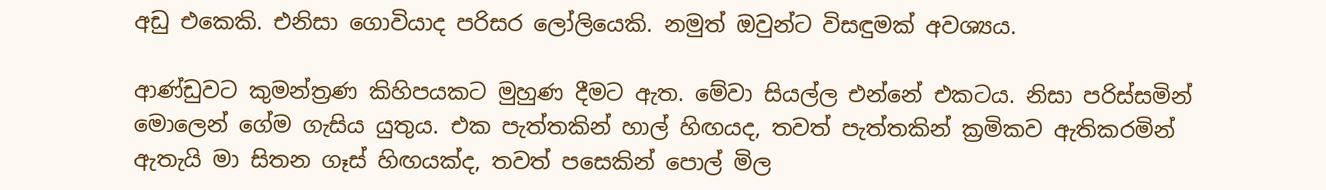අඩු එකෙකි. එනිසා ගොවියාද පරිසර ලෝලියෙකි. නමුත් ඔවුන්ට විසඳුමක් අවශ්‍යය.

ආණ්ඩුවට කුමන්ත්‍රණ කිහිපයකට මුහුණ දීමට ඇත. මේවා සියල්ල එන්නේ එකටය. නිසා පරිස්සමින් මොලෙන් ගේම ගැසිය යුතුය. එක පැත්තකින් හාල් හිඟයද, තවත් පැත්තකින් ක්‍රමිකව ඇතිකරමින් ඇතැයි මා සිතන ගෑස් හිඟයක්ද, තවත් පසෙකින් පොල් මිල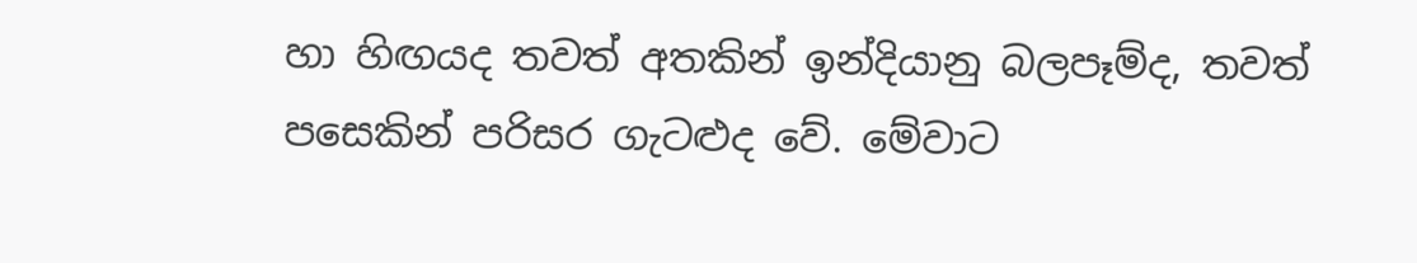හා හිඟයද තවත් අතකින් ඉන්දියානු බලපෑම්ද, තවත් පසෙකින් පරිසර ගැටළුද වේ. මේවාට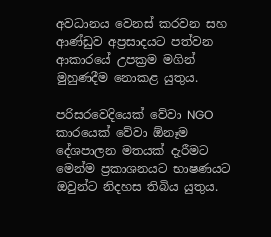අවධානය වෙනස් කරවන සහ ආණ්ඩුව අප්‍රසාදයට පත්වන ආකාරයේ උපක්‍රම මගින් මුහුණදීම නොකළ යුතුය.

පරිසරවෙදියෙක් වේවා NGO කාරයෙක් වේවා ඕනෑම දේශපාලන මතයක් දැරීමට මෙන්ම ප්‍රකාශනයට භාෂණයට ඔවුන්ට නිදහස තිබිය යුතුය.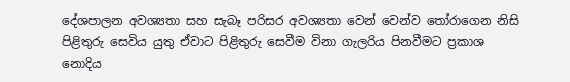දේශපාලන අවශ්‍යතා සහ සැබෑ පරිසර අවශ්‍යතා වෙන් වෙන්ව තෝරාගෙන නිසි පිළිතුරු සෙවිය යුතු ඒවාට පිළිතුරු සෙවීම විනා ගැලරිය පිනවීමට ප්‍රකාශ නොදිය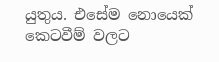යුතුය. එසේම නොයෙක් කෙටවීම් වලට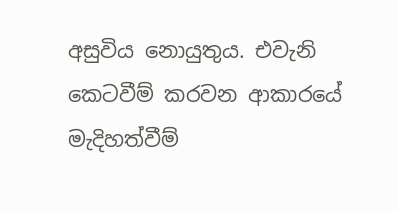අසුවිය නොයුතුය. එවැනි කෙටවීම් කරවන ආකාරයේ මැදිහත්වීම්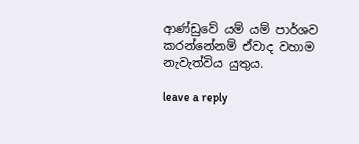ආණ්ඩුවේ යම් යම් පාර්ශව කරන්නේනම් ඒවාද වහාම නැවැත්විය යුතුය.

leave a reply